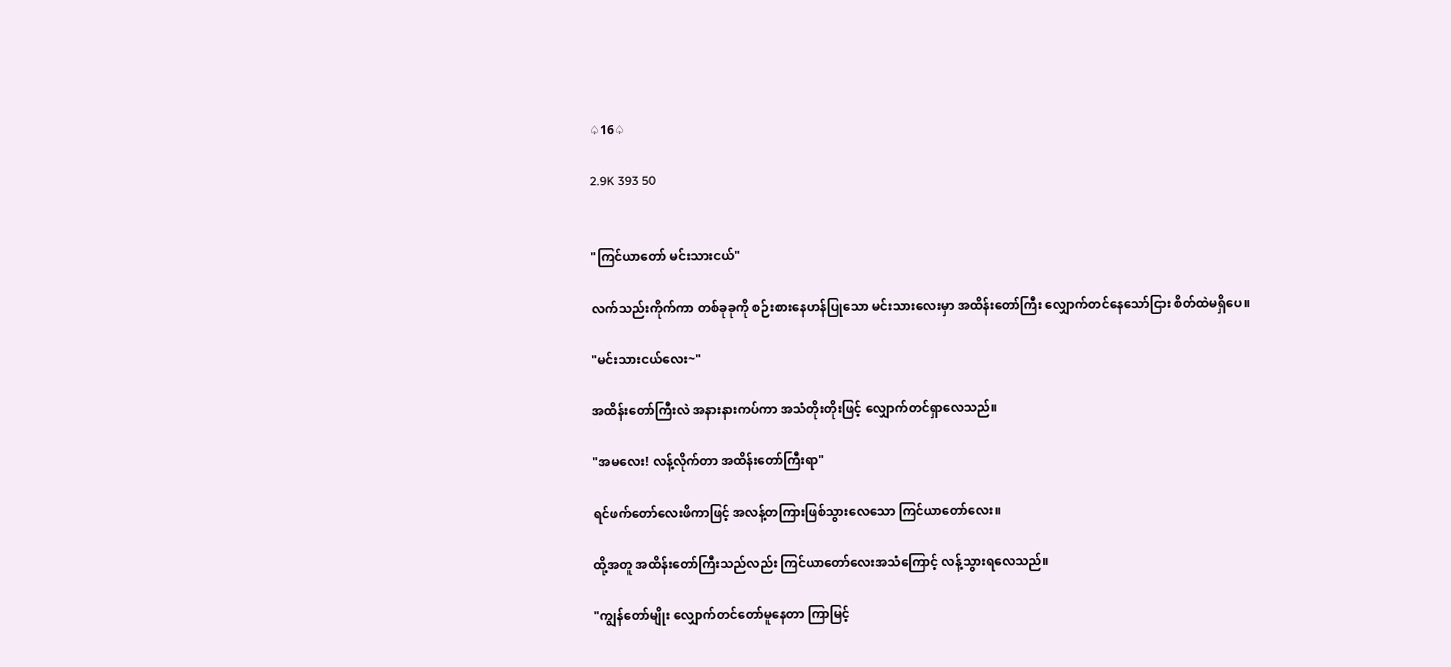♤16♤

2.9K 393 50


"ကြင်ယာတော် မင်းသားငယ်"

လက်သည်းကိုက်ကာ တစ်ခုခုကို စဉ်းစားနေဟန်ပြုသော မင်းသားလေးမှာ အထိန်းတော်ကြီး လျှောက်တင်နေသော်ငြား စိတ်ထဲမရှိပေ။

"မင်းသားငယ်လေး~"

အထိန်းတော်ကြီးလဲ အနားနားကပ်ကာ အသံတိုးတိုးဖြင့် လျှောက်တင်ရှာလေသည်။

"အမလေး! လန့်လိုက်တာ အထိန်းတော်ကြီးရာ"

ရင်ဖက်တော်လေးဖိကာဖြင့် အလန့်တကြားဖြစ်သွားလေသော ကြင်ယာတော်လေး။

ထို့အတူ အထိန်းတော်ကြီးသည်လည်း ကြင်ယာတော်လေးအသံကြောင့် လန့်သွားရလေသည်။

"ကျွန်တော်မျိုး လျှောက်တင်တော်မူနေတာ ကြာမြင့်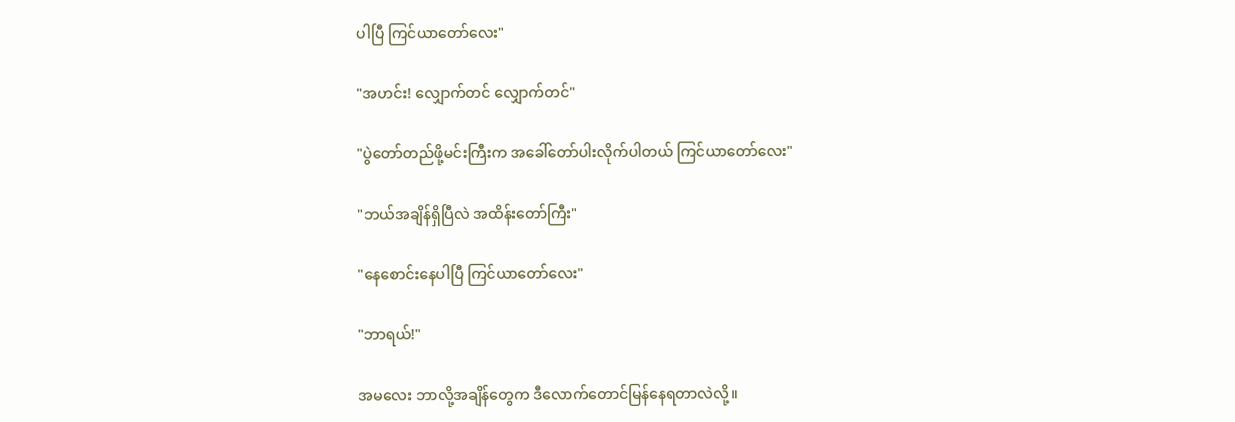ပါပြီ ကြင်ယာတော်လေး"

"အဟင်း! လျှောက်တင် လျှောက်တင်"

"ပွဲတော်တည်ဖို့မင်းကြီးက အခေါ်တော်ပါးလိုက်ပါတယ် ကြင်ယာတော်လေး"

"ဘယ်အချိန်ရှိပြီလဲ အထိန်းတော်ကြီး"

"နေစောင်းနေပါပြီ ကြင်ယာတော်လေး"

"ဘာရယ်!"

အမလေး ဘာလို့အချိန်တွေက ဒီလောက်တောင်မြန်နေရတာလဲလို့။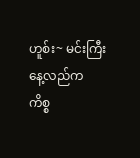ဟူစ်း~ မင်းကြီးနေ့လည်က ကိစ္စ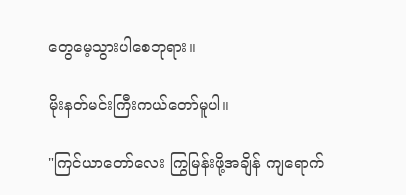တွေမေ့သွားပါစေဘုရား။

မိုးနတ်မင်းကြီးကယ်တော်မူပါ။

"ကြင်ယာတော်လေး ကြွမြန်းဖို့အချိန် ကျရောက်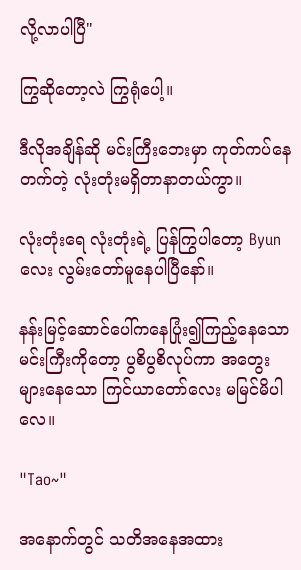လို့လာပါပြီ"

ကြွဆိုတော့လဲ ကြွရုံပေါ့။

ဒီလိုအချိန်ဆို မင်းကြီးဘေးမှာ ကုတ်ကပ်နေတက်တဲ့ လုံးတုံးမရှိတာနာတယ်ကွာ။

လုံးတုံးရေ လုံးတုံးရဲ့ ပြန်ကြွပါတော့ Byun လေး လွမ်းတော်မူနေပါပြီနော်။

နန်းမြင့်ဆောင်ပေါ်ကနေပြုံး၍ကြည့်နေသော မင်းကြီးကိုတော့ ပွစိပွစိလုပ်ကာ အတွေးများနေသော ကြင်ယာတော်လေး မမြင်မိပါလေ။

"Tao~"

အနောက်တွင် သတိအနေအထား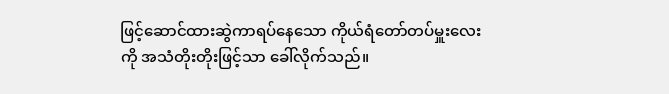ဖြင့်ဆောင်ထားဆွဲကာရပ်နေသော ကိုယ်ရံတော်တပ်မှူးလေးကို အသံတိုးတိုးဖြင့်သာ ခေါ်လိုက်သည်။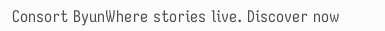Consort ByunWhere stories live. Discover now